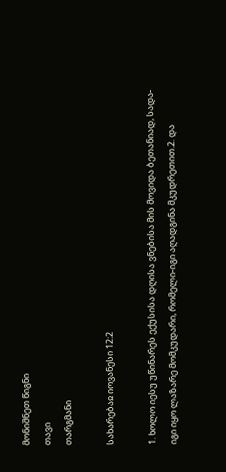მონიშნეთ წიგნი
თავი
თარგმანი

სახარებაჲ იოვანესი 12:2

1. ხოლო იესუ უწინარეს ექუსისა დღისა ვნებისა მის მოვიდა ბეთანიად, სადა-იგი იყო ლაზარე მომკუდარი, რომელი-იგი აღადგინა მკუდრეთით.2. და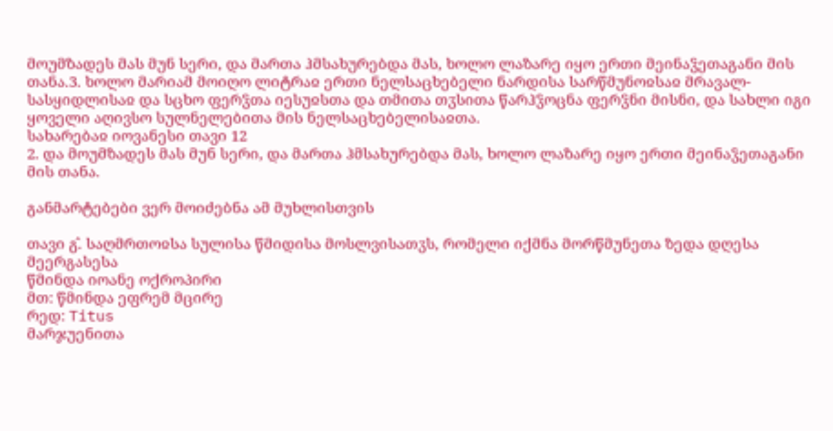მოუმზადეს მას მუნ სერი, და მართა ჰმსახურებდა მას, ხოლო ლაზარე იყო ერთი მეინაჴეთაგანი მის თანა.3. ხოლო მარიამ მოიღო ლიტრაჲ ერთი ნელსაცხებელი ნარდისა სარწმუნოჲსაჲ მრავალ-სასყიდლისაჲ და სცხო ფერჴთა იესუჲსთა და თმითა თჳსითა წარჰჴოცნა ფერჴნი მისნი, და სახლი იგი ყოველი აღივსო სულნელებითა მის ნელსაცხებელისაჲთა.
სახარებაჲ იოვანესი თავი 12
2. და მოუმზადეს მას მუნ სერი, და მართა ჰმსახურებდა მას, ხოლო ლაზარე იყო ერთი მეინაჴეთაგანი მის თანა.

განმარტებები ვერ მოიძებნა ამ მუხლისთვის

თავი გ̂. საღმრთოჲსა სულისა წმიდისა მოსლვისათჳს, რომელი იქმნა მორწმუნეთა ზედა დღესა მეერგასესა
წმინდა იოანე ოქროპირი
მთ: წმინდა ეფრემ მცირე
რედ: Titus
მარჯუენითა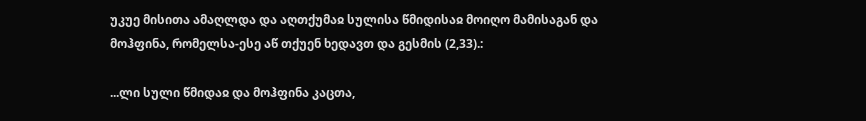უკუე მისითა ამაღლდა და აღთქუმაჲ სულისა წმიდისაჲ მოიღო მამისაგან და მოჰფინა, რომელსა-ესე აწ თქუენ ხედავთ და გესმის (2,33).:

...ლი სული წმიდაჲ და მოჰფინა კაცთა,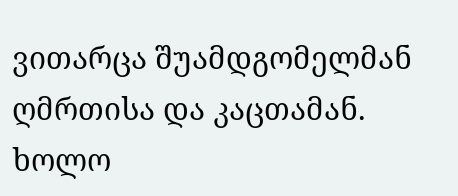ვითარცა შუამდგომელმან ღმრთისა და კაცთამან. ხოლო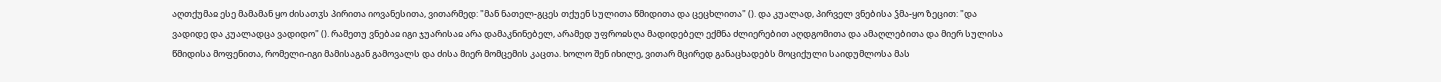აღთქუმაჲ ესე მამამან ყო ძისათჳს პირითა იოვანესითა, ვითარმედ: "მან ნათელ-გცეს თქუენ სულითა წმიდითა და ცეცხლითა" (). და კუალად, პირველ ვნებისა ჴმა-ყო ზეცით: "და ვადიდე და კუალადცა ვადიდო" (). რამეთუ ვნებაჲ იგი ჯუარისაჲ არა დამაკნინებელ, არამედ უფროჲსღა მადიდებელ ექმნა ძლიერებით აღდგომითა და ამაღლებითა და მიერ სულისა წმიდისა მოფენითა, რომელი-იგი მამისაგან გამოვალს და ძისა მიერ მომცემის კაცთა. ხოლო შენ იხილე, ვითარ მცირედ განაცხადებს მოციქული საიდუმლოსა მას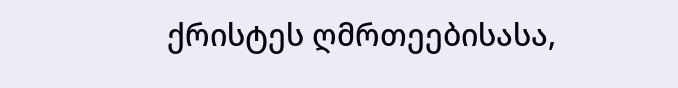ქრისტეს ღმრთეებისასა,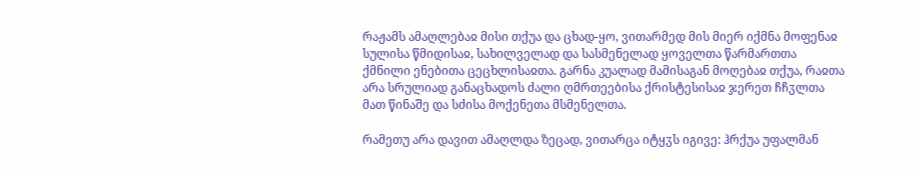რაჟამს ამაღლებაჲ მისი თქუა და ცხად-ყო, ვითარმედ მის მიერ იქმნა მოფენაჲ სულისა წმიდისაჲ, სახილველად და სასმენელად ყოველთა წარმართთა ქმნილი ენებითა ცეცხლისაჲთა. გარნა კუალად მამისაგან მოღებაჲ თქუა, რაჲთა არა სრულიად განაცხადოს ძალი ღმრთეებისა ქრისტესისაჲ ჯერეთ ჩჩჳლთა მათ წინაშე და სძისა მოქენეთა მსმენელთა.

რამეთუ არა დავით ამაღლდა ზეცად, ვითარცა იტყჳს იგივე: ჰრქუა უფალმან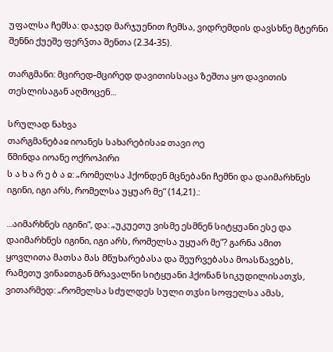უფალსა ჩემსა: დაჯედ მარჯუენით ჩემსა, ვიდრემდის დავსხნე მტერნი შენნი ქუეშე ფერჴთა შენთა (2.34-35).

თარგმანი: მცირედ-მცირედ დავითისსაცა ზეშთა ყო დავითის თესლისაგან აღმოცენ...

სრულად ნახვა
თარგმანებაჲ იოანეს სახარებისაჲ თავი ოე
წმინდა იოანე ოქროპირი
ს ა ხ ა რ ე ბ ა ჲ: „რომელსა ჰქონდენ მცნებანი ჩემნი და დაიმარხნეს იგინი, იგი არს, რომელსა უყუარ მე“ (14,21).:

...აიმარხნეს იგინი“, და: „უკუეთუ ვისმე ესმნენ სიტყუანი ესე და დაიმარხნეს იგინი, იგი არს, რომელსა უყუარ მე“? გარნა ამით ყოვლითა მათსა მას მწუხარებასა და შეურვებასა მოასწავებს, რამეთუ ვინაჲთგან მრავალნი სიტყუანი ჰქონან სიკუდილისათჳს, ვითარმედ: „რომელსა სძულდეს სული თჳსი სოფელსა ამას,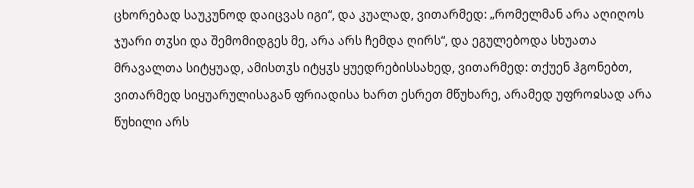ცხორებად საუკუნოდ დაიცვას იგი“, და კუალად, ვითარმედ: „რომელმან არა აღიღოს ჯუარი თჳსი და შემომიდგეს მე, არა არს ჩემდა ღირს“, და ეგულებოდა სხუათა მრავალთა სიტყუად, ამისთჳს იტყჳს ყუედრებისსახედ, ვითარმედ: თქუენ ჰგონებთ, ვითარმედ სიყუარულისაგან ფრიადისა ხართ ესრეთ მწუხარე, არამედ უფროჲსად არა წუხილი არს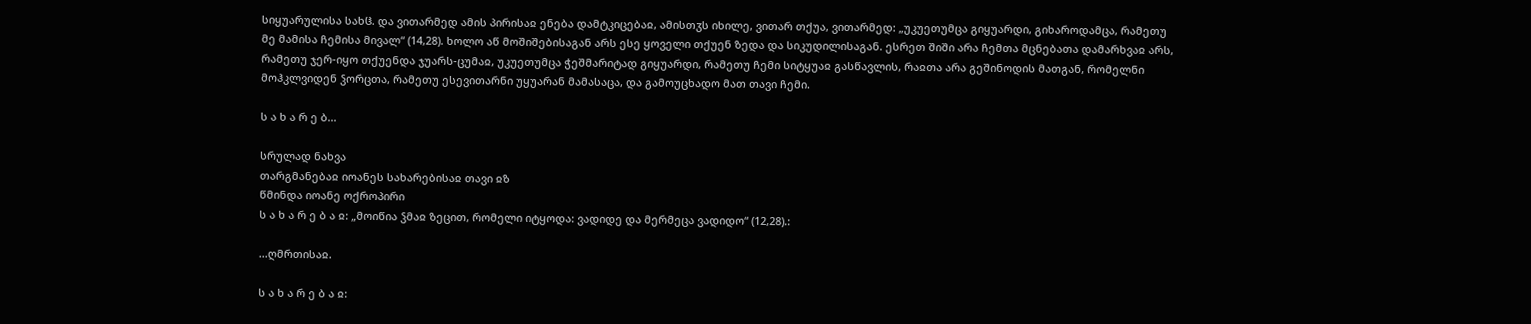სიყუარულისა სახჱ. და ვითარმედ ამის პირისაჲ ენება დამტკიცებაჲ, ამისთჳს იხილე, ვითარ თქუა, ვითარმედ: „უკუეთუმცა გიყუარდი, გიხაროდამცა, რამეთუ მე მამისა ჩემისა მივალ“ (14,28). ხოლო აწ მოშიშებისაგან არს ესე ყოველი თქუენ ზედა და სიკუდილისაგან. ესრეთ შიში არა ჩემთა მცნებათა დამარხვაჲ არს, რამეთუ ჯერ-იყო თქუენდა ჯუარს-ცუმაჲ, უკუეთუმცა ჭეშმარიტად გიყუარდი, რამეთუ ჩემი სიტყუაჲ გასწავლის, რაჲთა არა გეშინოდის მათგან, რომელნი მოჰკლვიდენ ჴორცთა, რამეთუ ესევითარნი უყუარან მამასაცა, და გამოუცხადო მათ თავი ჩემი.

ს ა ხ ა რ ე ბ...

სრულად ნახვა
თარგმანებაჲ იოანეს სახარებისაჲ თავი ჲზ
წმინდა იოანე ოქროპირი
ს ა ხ ა რ ე ბ ა ჲ: „მოიწია ჴმაჲ ზეცით, რომელი იტყოდა: ვადიდე და მერმეცა ვადიდო“ (12,28).:

...ღმრთისაჲ.

ს ა ხ ა რ ე ბ ა ჲ: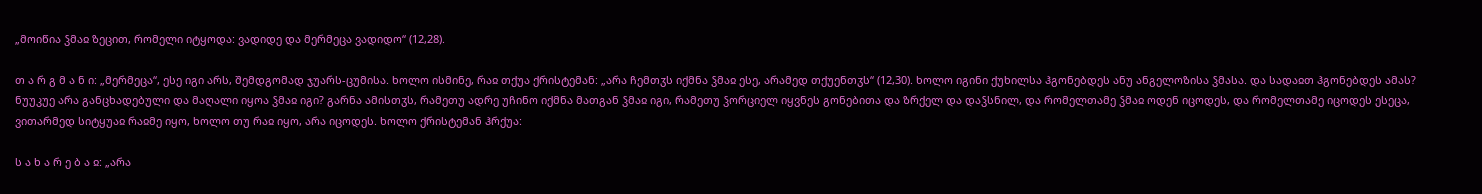„მოიწია ჴმაჲ ზეცით, რომელი იტყოდა: ვადიდე და მერმეცა ვადიდო“ (12,28).

თ ა რ გ მ ა ნ ი: „მერმეცა“, ესე იგი არს, შემდგომად ჯუარს-ცუმისა. ხოლო ისმინე, რაჲ თქუა ქრისტემან: „არა ჩემთჳს იქმნა ჴმაჲ ესე, არამედ თქუენთჳს“ (12,30). ხოლო იგინი ქუხილსა ჰგონებდეს ანუ ანგელოზისა ჴმასა. და სადაჲთ ჰგონებდეს ამას? ნუუკუე არა განცხადებული და მაღალი იყოა ჴმაჲ იგი? გარნა ამისთჳს, რამეთუ ადრე უჩინო იქმნა მათგან ჴმაჲ იგი, რამეთუ ჴორციელ იყვნეს გონებითა და ზრქელ და დაჴსნილ, და რომელთამე ჴმაჲ ოდენ იცოდეს, და რომელთამე იცოდეს ესეცა, ვითარმედ სიტყუაჲ რაჲმე იყო, ხოლო თუ რაჲ იყო, არა იცოდეს. ხოლო ქრისტემან ჰრქუა:

ს ა ხ ა რ ე ბ ა ჲ: „არა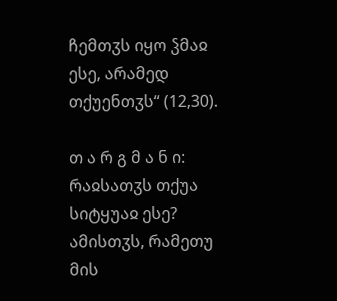ჩემთჳს იყო ჴმაჲ ესე, არამედ თქუენთჳს“ (12,30).

თ ა რ გ მ ა ნ ი: რაჲსათჳს თქუა სიტყუაჲ ესე? ამისთჳს, რამეთუ მის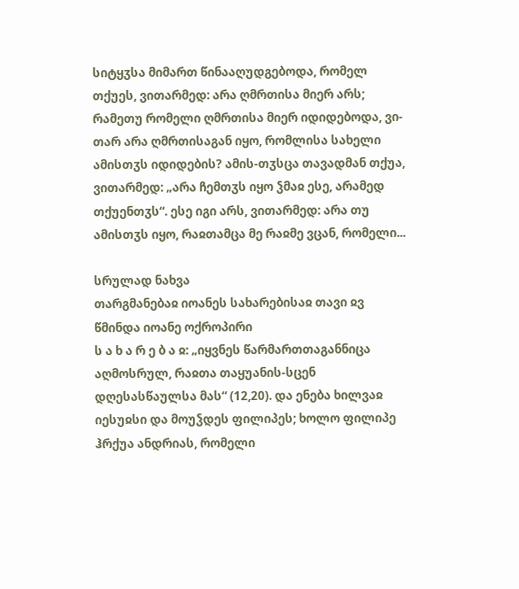სიტყჳსა მიმართ წინააღუდგებოდა, რომელ თქუეს, ვითარმედ: არა ღმრთისა მიერ არს; რამეთუ რომელი ღმრთისა მიერ იდიდებოდა, ვი-თარ არა ღმრთისაგან იყო, რომლისა სახელი ამისთჳს იდიდების? ამის-თჳსცა თავადმან თქუა, ვითარმედ: „არა ჩემთჳს იყო ჴმაჲ ესე, არამედ თქუენთჳს“. ესე იგი არს, ვითარმედ: არა თუ ამისთჳს იყო, რაჲთამცა მე რაჲმე ვცან, რომელი...

სრულად ნახვა
თარგმანებაჲ იოანეს სახარებისაჲ თავი ჲვ
წმინდა იოანე ოქროპირი
ს ა ხ ა რ ე ბ ა ჲ: „იყვნეს წარმართთაგანნიცა აღმოსრულ, რაჲთა თაყუანის-სცენ დღესასწაულსა მას“ (12,20). და ენება ხილვაჲ იესუჲსი და მოუჴდეს ფილიპეს; ხოლო ფილიპე ჰრქუა ანდრიას, რომელი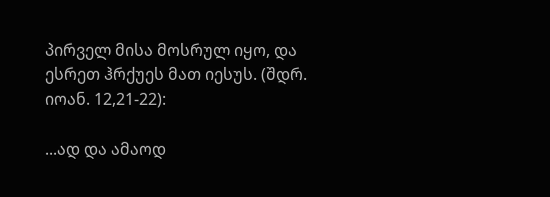პირველ მისა მოსრულ იყო, და ესრეთ ჰრქუეს მათ იესუს. (შდრ. იოან. 12,21-22):

...ად და ამაოდ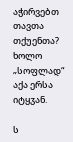აჭირვებთ თავთა თქუენთა? ხოლო „სოფლად“ აქა ერსა იტყჳან.

ს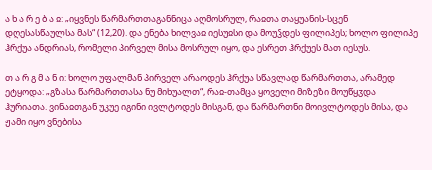ა ხ ა რ ე ბ ა ჲ: „იყვნეს წარმართთაგანნიცა აღმოსრულ, რაჲთა თაყუანის-სცენ დღესასწაულსა მას“ (12,20). და ენება ხილვაჲ იესუჲსი და მოუჴდეს ფილიპეს; ხოლო ფილიპე ჰრქუა ანდრიას, რომელი პირველ მისა მოსრულ იყო, და ესრეთ ჰრქუეს მათ იესუს.

თ ა რ გ მ ა ნ ი: ხოლო უფალმან პირველ არაოდეს ჰრქუა სწავლად წარმართთა, არამედ ეტყოდა: „გზასა წარმართთასა ნუ მიხუალთ“, რაჲ-თამცა ყოველი მიზეზი მოუწყჳდა ჰურიათა. ვინაჲთგან უკუე იგინი ივლტოდეს მისგან, და წარმართნი მოივლტოდეს მისა, და ჟამი იყო ვნებისა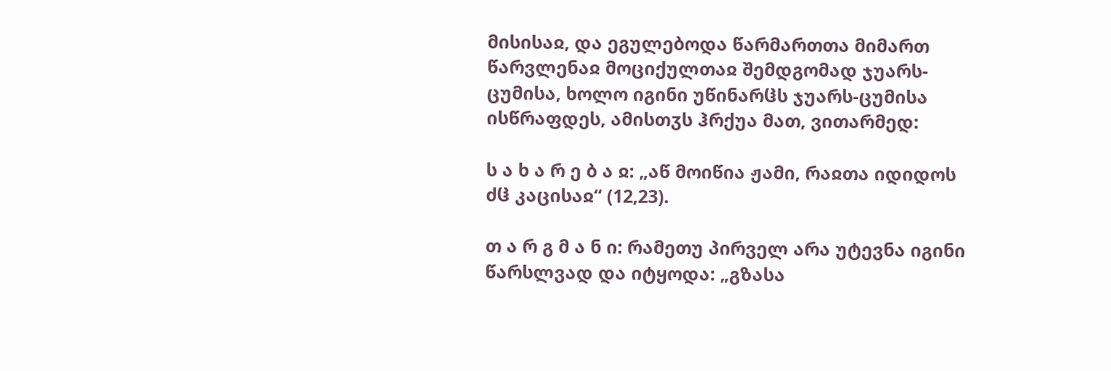მისისაჲ, და ეგულებოდა წარმართთა მიმართ წარვლენაჲ მოციქულთაჲ შემდგომად ჯუარს-ცუმისა, ხოლო იგინი უწინარჱს ჯუარს-ცუმისა ისწრაფდეს, ამისთჳს ჰრქუა მათ, ვითარმედ:

ს ა ხ ა რ ე ბ ა ჲ: „აწ მოიწია ჟამი, რაჲთა იდიდოს ძჱ კაცისაჲ“ (12,23).

თ ა რ გ მ ა ნ ი: რამეთუ პირველ არა უტევნა იგინი წარსლვად და იტყოდა: „გზასა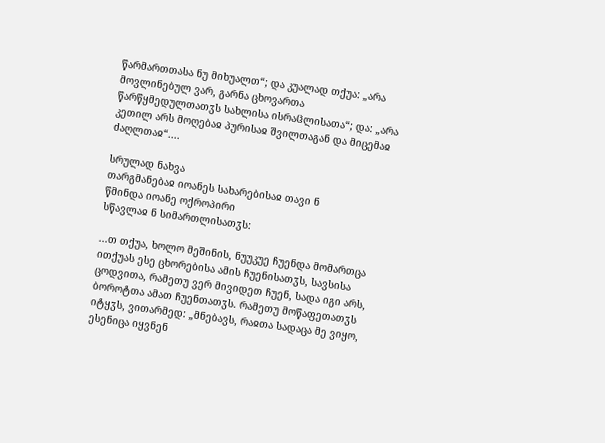წარმართთასა ნუ მიხუალთ“; და კუალად თქუა: „არა მოვლინებულ ვარ, გარნა ცხოვართა წარწყმედულთათჳს სახლისა ისრაჱლისათა“; და: „არა კეთილ არს მოღებაჲ პურისაჲ შვილთაგან და მიცემაჲ ძაღლთაჲ“....

სრულად ნახვა
თარგმანებაჲ იოანეს სახარებისაჲ თავი ნ
წმინდა იოანე ოქროპირი
სწავლაჲ ნ სიმართლისათჳს:

...თ თქუა, ხოლო მეშინის, ნუუკუე ჩუენდა მომართცა ითქუას ესე ცხორებისა ამის ჩუენისათჳს, სავსისა ცოდვითა, რამეთუ ვერ მივიდეთ ჩუენ, სადა იგი არს, ბოროტთა ამათ ჩუენთათჳს. რამეთუ მოწაფეთათჳს იტყჳს, ვითარმედ: „მნებავს, რაჲთა სადაცა მე ვიყო, ესენიცა იყვნენ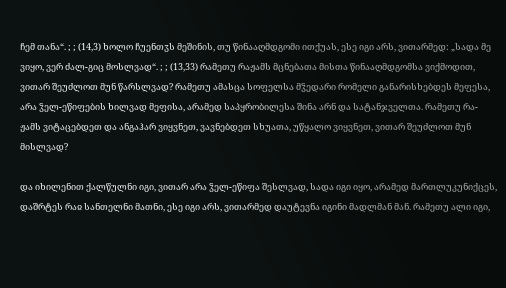ჩემ თანა“. ; ; (14,3) ხოლო ჩუენთჳს მეშინის, თუ წინააღმდგომი ითქუას, ესე იგი არს, ვითარმედ: „სადა მე ვიყო, ვერ ძალ-გიც მოსლვად“. ; ; (13,33) რამეთუ რაჟამს მცნებათა მისთა წინააღმდგომსა ვიქმოდით, ვითარ შეუძლოთ მუნ წარსლვად? რამეთუ ამასცა სოფელსა მჴედარი რომელი განარისხებდეს მეფესა, არა ჴელ-ეწიფების ხილვად მეფისა, არამედ საპყრობილესა შინა არნ და სატანჯველთა. რამეთუ რა-ჟამს ვიტაცებდეთ და ანგაჰარ ვიყვნეთ, ვავნებდეთ სხუათა, უწყალო ვიყვნეთ, ვითარ შეუძლოთ მუნ მისლვად?

და იხილენით ქალწულნი იგი, ვითარ არა ჴელ-ეწიფა შესლვად, სადა იგი იყო, არამედ მართლუკუნიქცეს, დაშრტეს რაჲ სანთელნი მათნი, ესე იგი არს, ვითარმედ დაუტევნა იგინი მადლმან მან. რამეთუ ალი იგი,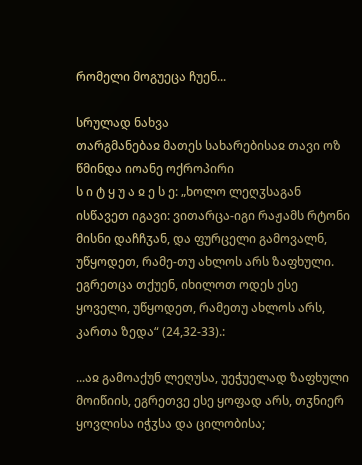რომელი მოგუეცა ჩუენ...

სრულად ნახვა
თარგმანებაჲ მათეს სახარებისაჲ თავი ოზ
წმინდა იოანე ოქროპირი
ს ი ტ ყ უ ა ჲ ე ს ე: „ხოლო ლეღჳსაგან ისწავეთ იგავი: ვითარცა-იგი რაჟამს რტონი მისნი დაჩჩჳან, და ფურცელი გამოვალნ, უწყოდეთ, რამე-თუ ახლოს არს ზაფხული. ეგრეთცა თქუენ, იხილოთ ოდეს ესე ყოველი, უწყოდეთ, რამეთუ ახლოს არს, კართა ზედა“ (24,32-33).:

...აჲ გამოაქუნ ლეღუსა, უეჭუელად ზაფხული მოიწიის, ეგრეთვე ესე ყოფად არს, თჳნიერ ყოვლისა იჭჳსა და ცილობისა;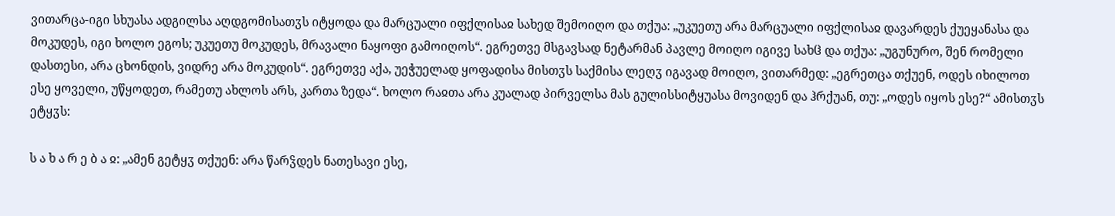ვითარცა-იგი სხუასა ადგილსა აღდგომისათჳს იტყოდა და მარცუალი იფქლისაჲ სახედ შემოიღო და თქუა: „უკუეთუ არა მარცუალი იფქლისაჲ დავარდეს ქუეყანასა და მოკუდეს, იგი ხოლო ეგოს; უკუეთუ მოკუდეს, მრავალი ნაყოფი გამოიღოს“. ეგრეთვე მსგავსად ნეტარმან პავლე მოიღო იგივე სახჱ და თქუა: „უგუნურო, შენ რომელი დასთესი, არა ცხონდის, ვიდრე არა მოკუდის“. ეგრეთვე აქა, უეჭუელად ყოფადისა მისთჳს საქმისა ლეღჳ იგავად მოიღო, ვითარმედ: „ეგრეთცა თქუენ, ოდეს იხილოთ ესე ყოველი, უწყოდეთ, რამეთუ ახლოს არს, კართა ზედა“. ხოლო რაჲთა არა კუალად პირველსა მას გულისსიტყუასა მოვიდენ და ჰრქუან, თუ: „ოდეს იყოს ესე?“ ამისთჳს ეტყჳს:

ს ა ხ ა რ ე ბ ა ჲ: „ამენ გეტყჳ თქუენ: არა წარჴდეს ნათესავი ესე,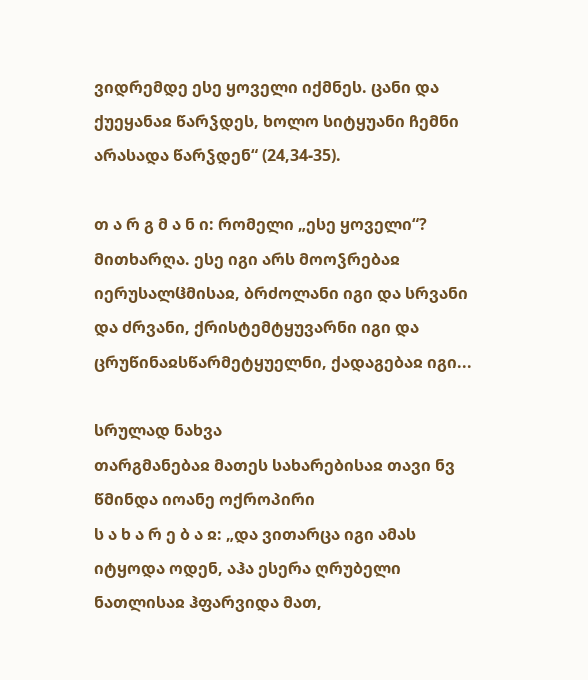ვიდრემდე ესე ყოველი იქმნეს. ცანი და ქუეყანაჲ წარჴდეს, ხოლო სიტყუანი ჩემნი არასადა წარჴდენ“ (24,34-35).

თ ა რ გ მ ა ნ ი: რომელი „ესე ყოველი“? მითხარღა. ესე იგი არს მოოჴრებაჲ იერუსალჱმისაჲ, ბრძოლანი იგი და სრვანი და ძრვანი, ქრისტემტყუვარნი იგი და ცრუწინაჲსწარმეტყუელნი, ქადაგებაჲ იგი...

სრულად ნახვა
თარგმანებაჲ მათეს სახარებისაჲ თავი ნვ
წმინდა იოანე ოქროპირი
ს ა ხ ა რ ე ბ ა ჲ: „და ვითარცა იგი ამას იტყოდა ოდენ, აჰა ესერა ღრუბელი ნათლისაჲ ჰფარვიდა მათ,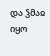და ჴმაჲ იყო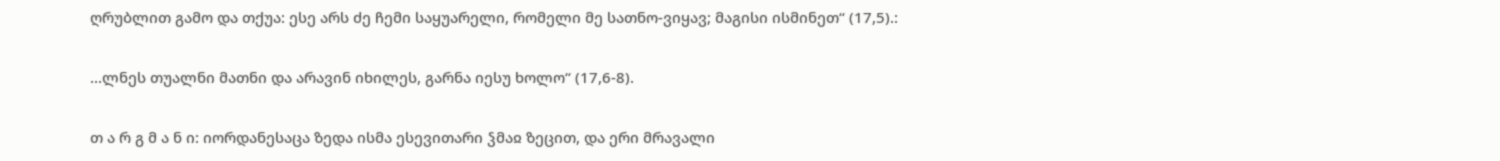ღრუბლით გამო და თქუა: ესე არს ძე ჩემი საყუარელი, რომელი მე სათნო-ვიყავ; მაგისი ისმინეთ“ (17,5).:

...ლნეს თუალნი მათნი და არავინ იხილეს, გარნა იესუ ხოლო“ (17,6-8).

თ ა რ გ მ ა ნ ი: იორდანესაცა ზედა ისმა ესევითარი ჴმაჲ ზეცით, და ერი მრავალი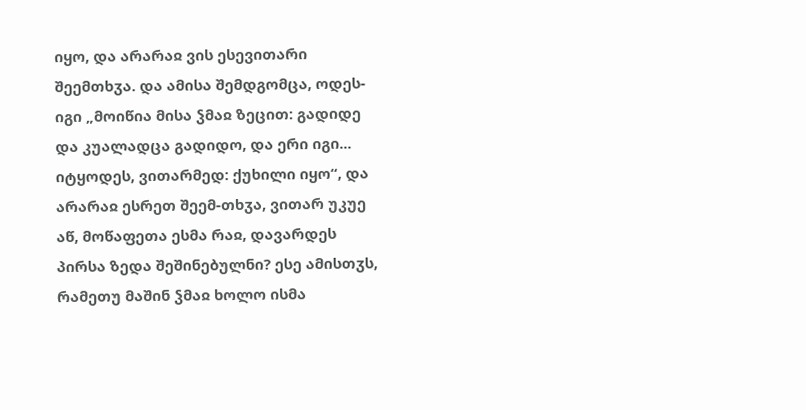იყო, და არარაჲ ვის ესევითარი შეემთხჳა. და ამისა შემდგომცა, ოდეს-იგი „მოიწია მისა ჴმაჲ ზეცით: გადიდე და კუალადცა გადიდო, და ერი იგი... იტყოდეს, ვითარმედ: ქუხილი იყო“, და არარაჲ ესრეთ შეემ-თხჳა, ვითარ უკუე აწ, მოწაფეთა ესმა რაჲ, დავარდეს პირსა ზედა შეშინებულნი? ესე ამისთჳს, რამეთუ მაშინ ჴმაჲ ხოლო ისმა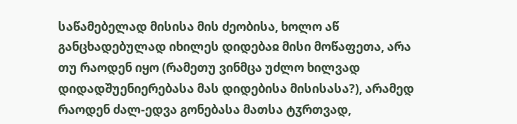საწამებელად მისისა მის ძეობისა, ხოლო აწ განცხადებულად იხილეს დიდებაჲ მისი მოწაფეთა, არა თუ რაოდენ იყო (რამეთუ ვინმცა უძლო ხილვად დიდადშუენიერებასა მას დიდებისა მისისასა?), არამედ რაოდენ ძალ-ედვა გონებასა მათსა ტჳრთვად,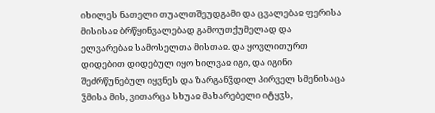იხილეს ნათელი თუალთშეუდგამი და ცვალებაჲ ფერისა მისისაჲ ბრწყინვალებად გამოუთქუმელად და ელვარებაჲ სამოსელთა მისთაჲ. და ყოვლითურთ დიდებით დიდებულ იყო ხილვაჲ იგი, და იგინი შეძრწუნებულ იყვნეს და ზარგანჴდილ პირველ სმენისაცა ჴმისა მის, ვითარცა სხუაჲ მახარებელი იტყჳს,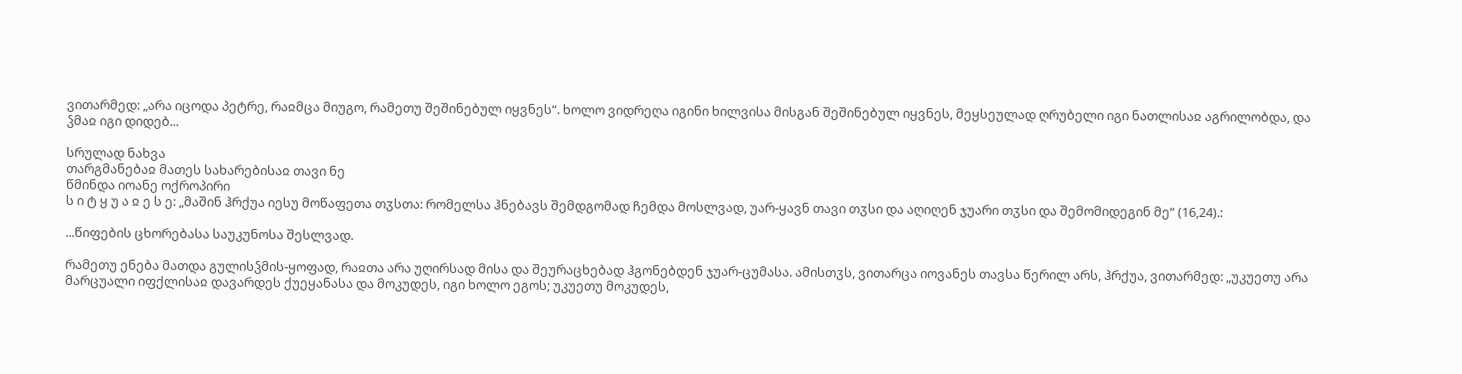ვითარმედ: „არა იცოდა პეტრე, რაჲმცა მიუგო, რამეთუ შეშინებულ იყვნეს“. ხოლო ვიდრეღა იგინი ხილვისა მისგან შეშინებულ იყვნეს, მეყსეულად ღრუბელი იგი ნათლისაჲ აგრილობდა, და ჴმაჲ იგი დიდებ...

სრულად ნახვა
თარგმანებაჲ მათეს სახარებისაჲ თავი ნე
წმინდა იოანე ოქროპირი
ს ი ტ ყ უ ა ჲ ე ს ე: „მაშინ ჰრქუა იესუ მოწაფეთა თჳსთა: რომელსა ჰნებავს შემდგომად ჩემდა მოსლვად, უარ-ყავნ თავი თჳსი და აღიღენ ჯუარი თჳსი და შემომიდეგინ მე“ (16,24).:

...წიფების ცხორებასა საუკუნოსა შესლვად.

რამეთუ ენება მათდა გულისჴმის-ყოფად, რაჲთა არა უღირსად მისა და შეურაცხებად ჰგონებდენ ჯუარ-ცუმასა. ამისთჳს, ვითარცა იოვანეს თავსა წერილ არს, ჰრქუა, ვითარმედ: „უკუეთუ არა მარცუალი იფქლისაჲ დავარდეს ქუეყანასა და მოკუდეს, იგი ხოლო ეგოს; უკუეთუ მოკუდეს,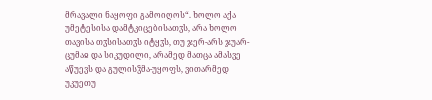მრავალი ნაყოფი გამოიღოს“. ხოლო აქა უმეტესისა დამტკიცებისათჳს, არა ხოლო თავისა თჳსისათჳს იტყჳს, თუ ჯერ-არს ჯუარ-ცუმაჲ და სიკუდილი, არამედ მათცა ამასვე აწუევს და გულისჴმა-უყოფს, ვითარმედ უკუეთუ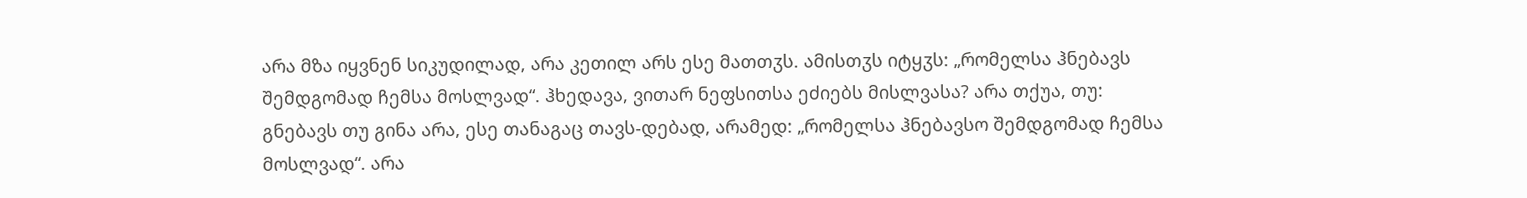არა მზა იყვნენ სიკუდილად, არა კეთილ არს ესე მათთჳს. ამისთჳს იტყჳს: „რომელსა ჰნებავს შემდგომად ჩემსა მოსლვად“. ჰხედავა, ვითარ ნეფსითსა ეძიებს მისლვასა? არა თქუა, თუ: გნებავს თუ გინა არა, ესე თანაგაც თავს-დებად, არამედ: „რომელსა ჰნებავსო შემდგომად ჩემსა მოსლვად“. არა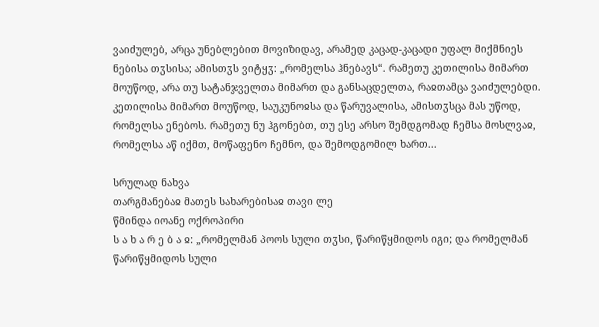ვაიძულებ, არცა უნებლებით მოვიზიდავ, არამედ კაცად-კაცადი უფალ მიქმნიეს ნებისა თჳსისა; ამისთჳს ვიტყჳ: „რომელსა ჰნებავს“. რამეთუ კეთილისა მიმართ მოუწოდ, არა თუ სატანჯველთა მიმართ და განსაცდელთა, რაჲთამცა ვაიძულებდი. კეთილისა მიმართ მოუწოდ, საუკუნოჲსა და წარუვალისა, ამისთჳსცა მას უწოდ, რომელსა ენებოს. რამეთუ ნუ ჰგონებთ, თუ ესე არსო შემდგომად ჩემსა მოსლვაჲ, რომელსა აწ იქმთ, მოწაფენო ჩემნო, და შემოდგომილ ხართ...

სრულად ნახვა
თარგმანებაჲ მათეს სახარებისაჲ თავი ლე
წმინდა იოანე ოქროპირი
ს ა ხ ა რ ე ბ ა ჲ: „რომელმან პოოს სული თჳსი, წარიწყმიდოს იგი; და რომელმან წარიწყმიდოს სული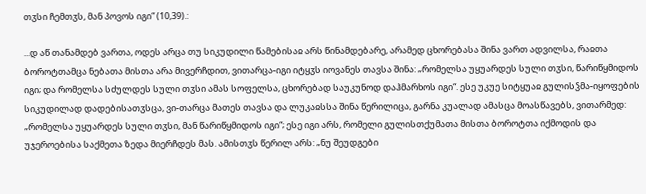თჳსი ჩემთჳს, მან პოვოს იგი“ (10,39).:

...დ აწ თანამდებ ვართა, ოდეს არცა თუ სიკუდილი წამებისაჲ არს წინამდებარე, არამედ ცხორებასა შინა ვართ ადვილსა, რაჲთა ბოროტთამცა ნებათა მისთა არა მივერჩდით, ვითარცა-იგი იტყჳს იოვანეს თავსა შინა: „რომელსა უყუარდეს სული თჳსი, წარიწყმიდოს იგი; და რომელსა სძულდეს სული თჳსი ამას სოფელსა, ცხორებად საუკუნოდ დაჰმარხოს იგი“. ესე უკუე სიტყუაჲ გულისჴმა-იყოფების სიკუდილად დადებისათჳსცა, ვი-თარცა მათეს თავსა და ლუკაჲსსა შინა წერილიცა, გარნა კუალად ამასცა მოასწავებს, ვითარმედ: „რომელსა უყუარდეს სული თჳსი, მან წარიწყმიდოს იგი“; ესე იგი არს, რომელი გულისთქუმათა მისთა ბოროტთა იქმოდის და უჯეროებისა საქმეთა ზედა მიერჩდეს მას. ამისთჳს წერილ არს: „ნუ შეუდგები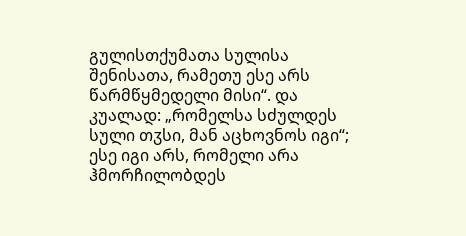გულისთქუმათა სულისა შენისათა, რამეთუ ესე არს წარმწყმედელი მისი“. და კუალად: „რომელსა სძულდეს სული თჳსი, მან აცხოვნოს იგი“; ესე იგი არს, რომელი არა ჰმორჩილობდეს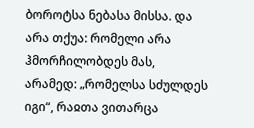ბოროტსა ნებასა მისსა. და არა თქუა: რომელი არა ჰმორჩილობდეს მას, არამედ: „რომელსა სძულდეს იგი“, რაჲთა ვითარცა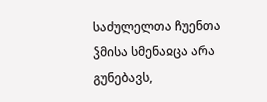საძულელთა ჩუენთა ჴმისა სმენაჲცა არა გუნებავს,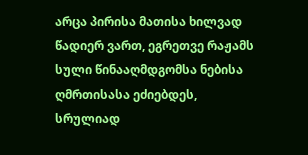არცა პირისა მათისა ხილვად წადიერ ვართ, ეგრეთვე რაჟამს სული წინააღმდგომსა ნებისა ღმრთისასა ეძიებდეს, სრულიად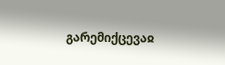გარემიქცევაჲ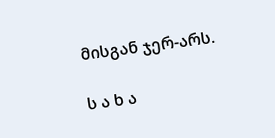მისგან ჯერ-არს.

ს ა ხ ა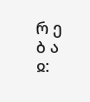რ ე ბ ა ჲ: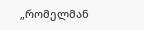„რომელმან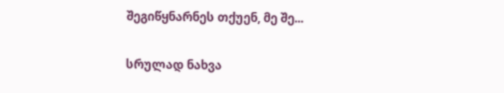შეგიწყნარნეს თქუენ, მე შე...

სრულად ნახვა